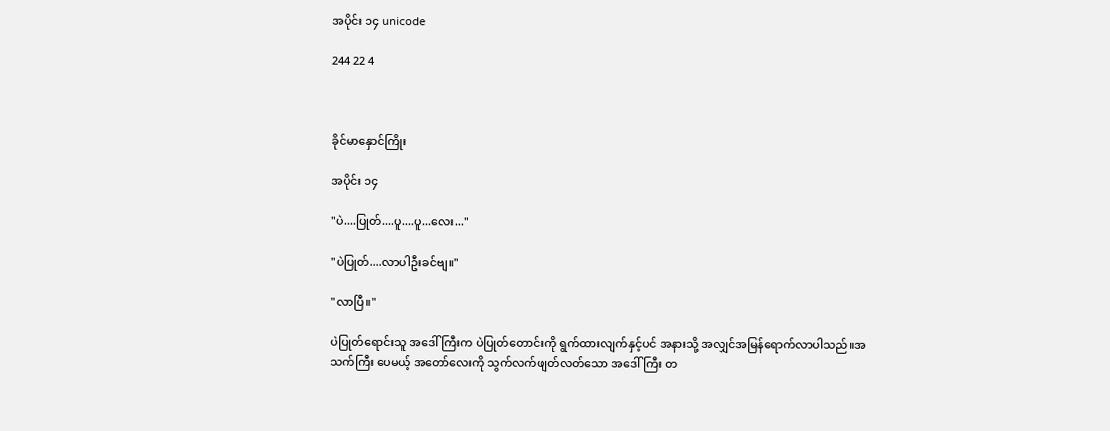အပိုင်း ၁၄ unicode

244 22 4



ခိုင်မာနှောင်ကြိုး

အပိုင်း ၁၄

"ပဲ....ပြုတ်....ပူ....ပူ...လေး..."

"ပဲပြုတ်....လာပါဦးခင်ဗျ။"

"လာပြီ။"

ပဲပြုတ်ရောင်းသူ အဒေါ်ကြီးက ပဲပြုတ်တောင်းကို ရွက်ထားလျက်နှင့်ပင် အနားသို့ အလျှင်အမြန်ရောက်လာပါသည်။အသက်ကြီး ပေမယ့် အတော်လေးကို သွက်လက်ဖျတ်လတ်သော အဒေါ်ကြီး တ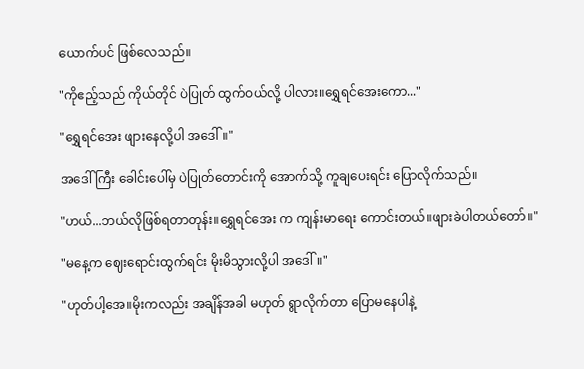ယောက်ပင် ဖြစ်လေသည်။

"ကိုဧည့်သည် ကိုယ်တိုင် ပဲပြုတ် ထွက်ဝယ်လို့ ပါလား။ရွှေရင်အေးကော..."

"ရွှေရင်အေး ဖျားနေလို့ပါ အဒေါ်။"

အဒေါ်ကြီး ခေါင်းပေါ်မှ ပဲပြုတ်တောင်းကို အောက်သို့ ကူချပေးရင်း ပြောလိုက်သည်။

"ဟယ်...ဘယ်လိုဖြစ်ရတာတုန်း။ရွှေရင်အေး က ကျန်းမာရေး ကောင်းတယ်။ဖျားခဲပါတယ်တော်။"

"မနေ့က ဈေးရောင်းထွက်ရင်း မိုးမိသွားလို့ပါ အဒေါ်။"

"ဟုတ်ပါ့အေ။မိုးကလည်း အချိန်အခါ မဟုတ် ရွာလိုက်တာ ပြောမနေပါနဲ့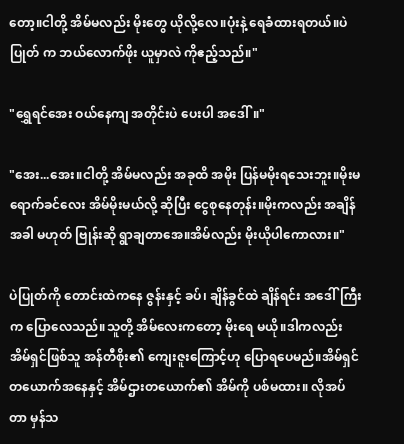တော့။ငါတို့ အိမ်မလည်း မိုးတွေ ယိုလို့လေ။ပုံးနဲ့ ရေခံထားရတယ်။ပဲပြုတ် က ဘယ်လောက်ဖိုး ယူမှာလဲ ကိုဧည့်သည်။"

"ရွှေရင်အေး ဝယ်နေကျ အတိုင်းပဲ ပေးပါ အဒေါ်။"

"အေး...အေး။ငါတို့ အိမ်မလည်း အခုထိ အမိုး ပြန်မမိုးရသေးဘူး။မိုးမရောက်ခင်လေး အိမ်မိုးမယ်လို့ ဆိုပြီး ငွေစုနေတုန်း။မိုးကလည်း အချိန်အခါ မဟုတ် ဗြုန်းဆို ရွာချတာအေ။အိမ်လည်း မိုးယိုပါကောလား။"

ပဲပြုတ်ကို တောင်းထဲကနေ ဇွန်းနှင့် ခပ်၊ ချိန်ခွင်ထဲ ချိန်ရင်း အဒေါ်ကြီး က ပြောလေသည်။သူတို့ အိမ်လေးကတော့ မိုးရေ မယို။ဒါကလည်း အိမ်ရှင်ဖြစ်သူ အန်တီစိုး၏ ကျေးဇူးကြောင့်ဟု ပြောရပေမည်။အိမ်ရှင်တယောက်အနေနှင့် အိမ်ဌားတယောက်၏ အိမ်ကို ပစ်မထား။ လိုအပ်တာ မှန်သ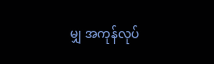မျှ အကုန်လုပ်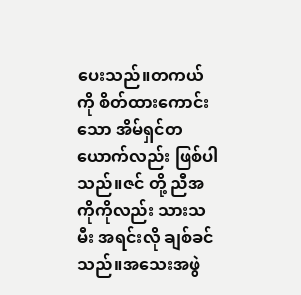ပေးသည်။တကယ်ကို စိတ်ထားကောင်းသော အိမ်ရှင်တယောက်လည်း ဖြစ်ပါသည်။ဇင် တို့ ညီအကိုကိုလည်း သားသမီး အရင်းလို ချစ်ခင်သည်။အသေးအဖွဲ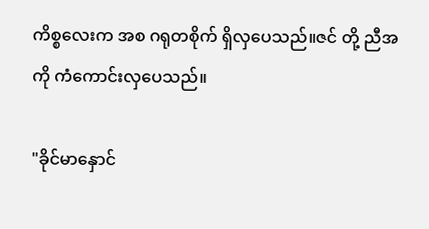ကိစ္စလေးက အစ ဂရုတစိုက် ရှိလှပေသည်။ဇင် တို့ ညီအကို ကံကောင်းလှပေသည်။

"ခိုင်မာနှောင်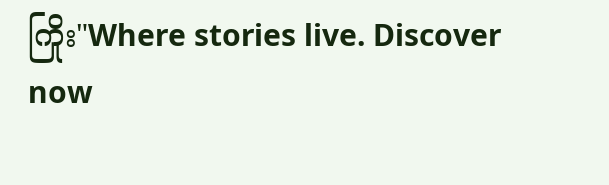ကြိုး"Where stories live. Discover now